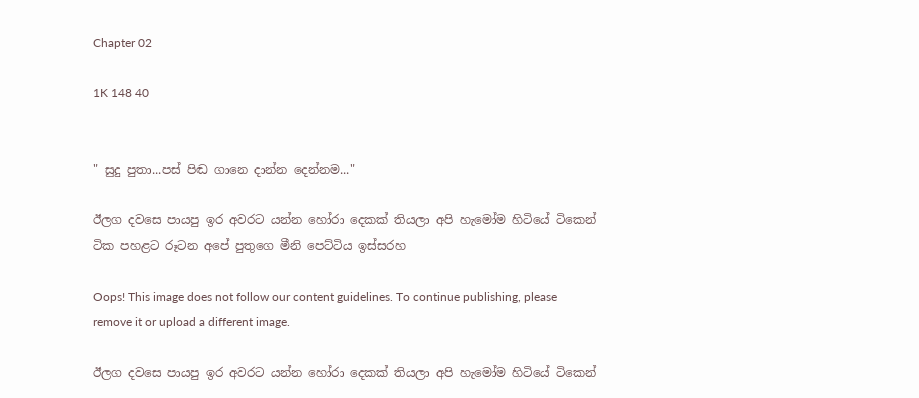Chapter 02

1K 148 40


" සුදු පුතා...පස් පිඬ ගානෙ දාන්න දෙන්නම..."

ඊලග දවසෙ පායපු ඉර අවරට යන්න හෝරා දෙකක් තියලා අපි හැමෝම හිටියේ ටිකෙන් ටික පහළට රූටන අපේ පුතුගෙ මීනි පෙට්ටිය ඉස්සරහ

Oops! This image does not follow our content guidelines. To continue publishing, please remove it or upload a different image.

ඊලග දවසෙ පායපු ඉර අවරට යන්න හෝරා දෙකක් තියලා අපි හැමෝම හිටියේ ටිකෙන්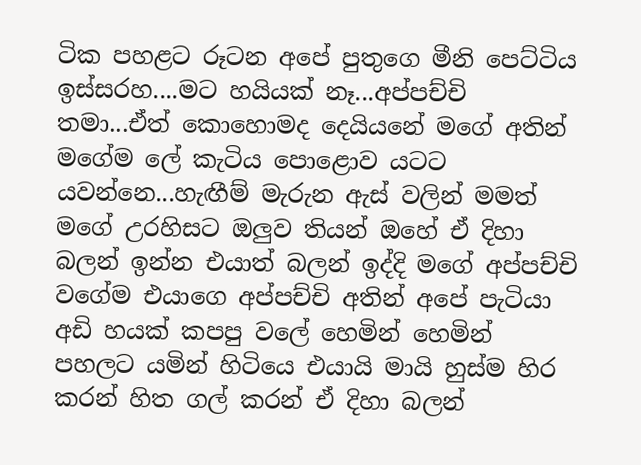ටික පහළට රූටන අපේ පුතුගෙ මීනි පෙට්ටිය ඉස්සරහ....මට හයියක් නෑ...අප්පච්චි තමා...ඒත් කොහොමද දෙයියනේ මගේ අතින් මගේම ලේ කැටිය පොළොව යටට යවන්නෙ...හැඟීම් මැරුන ඇස් වලින් මමත් මගේ උරහිසට ඔලුව තියන් ඔහේ ඒ දිහා බලන් ඉන්න එයාත් බලන් ඉද්දි මගේ අප්පච්චි වගේම එයාගෙ අප්පච්චි අතින් අපේ පැටියා අඩි හයක් කපපු වලේ හෙමින් හෙමින් පහලට යමින් හිටියෙ එයායි මායි හුස්ම හිර කරන් හිත ගල් කරන් ඒ දිහා බලන්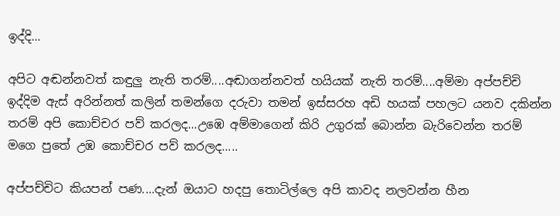ඉද්දි...

අපිට අඬන්නවත් කඳුලු නැති තරම්....අඬාගන්නවත් හයියක් නැති තරම්....අම්මා අප්පච්චි ඉද්දිම ඇස් අරින්නත් කලින් තමන්ගෙ දරුවා තමන් ඉස්සරහ අඩි හයක් පහලට යනව දකින්න තරම් අපි කොච්චර පව් කරලද...උඹෙ අම්මාගෙන් කිරි උගුරක් බොන්න බැරිවෙන්න තරම් මගෙ පුතේ උඹ කොච්චර පව් කරලද.....

අප්පච්චිට කියපන් පණ....දැන් ඔයාට හදපු තොටිල්ලෙ අපි කාවද නලවන්න හීන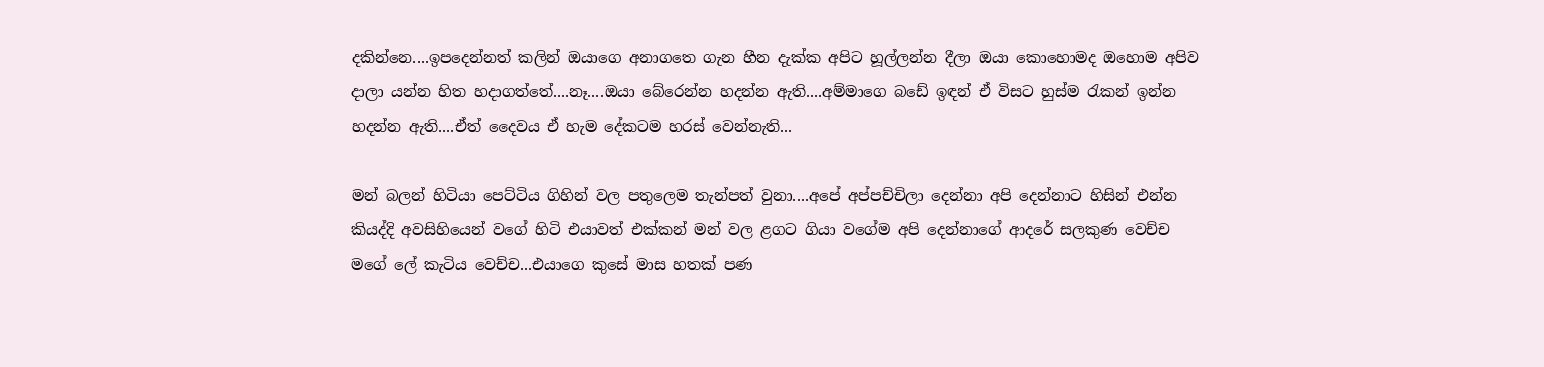දකින්නෙ....ඉපදෙන්නත් කලින් ඔයාගෙ අනාගතෙ ගැන හීන දැක්ක අපිට හූල්ලන්න දීලා ඔයා කොහොමද ඔහොම අපිව දාලා යන්න හිත හදාගත්තේ....නෑ....ඔයා බේරෙන්න හදන්න ඇති....අම්මාගෙ බඩේ ඉඳන් ඒ විසට හුස්ම රැකන් ඉන්න හදන්න ඇති....ඒත් දෛවය ඒ හැම දේකටම හරස් වෙන්නැති...

මන් බලන් හිටියා පෙට්ටිය ගිහින් වල පතුලෙම තැන්පත් වුනා....අපේ අප්පච්චිලා දෙන්නා අපි දෙන්නාට හිසින් එන්න කියද්දි අවසිහියෙන් වගේ හිටි එයාවත් එක්කන් මන් වල ළගට ගියා වගේම අපි දෙන්නාගේ ආදරේ සලකුණ වෙච්ච මගේ ලේ කැටිය වෙච්ච...එයාගෙ කුසේ මාස හතක් පණ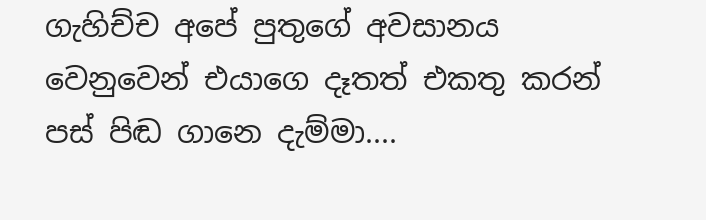ගැහිච්ච අපේ පුතුගේ අවසානය වෙනුවෙන් එයාගෙ දෑතත් එකතු කරන් පස් පිඬ ගානෙ දැම්මා....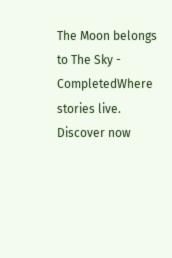The Moon belongs to The Sky - CompletedWhere stories live. Discover now